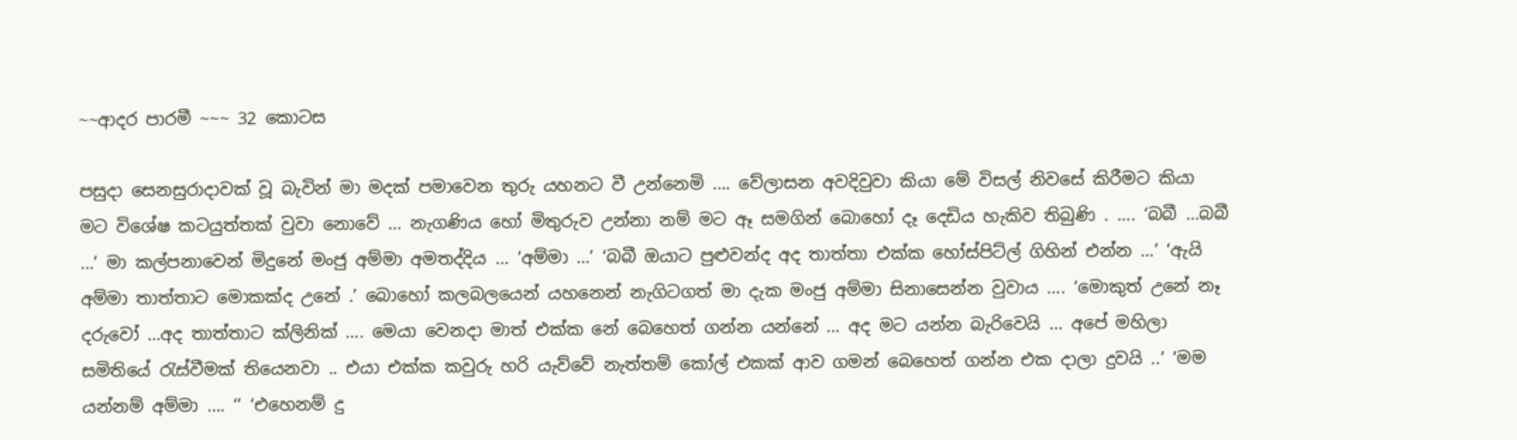~~ආදර පාරමී ~~~ 32 කොටස

පසුදා සෙනසුරාදාවක් වූ බැවින් මා මදක් පමාවෙන තුරු යහනට වී උන්නෙමි …. වේලාසන අවදිවුවා කියා මේ විසල් නිවසේ කිරීමට කියා මට විශේෂ කටයුත්තක් වුවා නොවේ … නැගණිය හෝ මිතුරුව උන්නා නම් මට ඈ සමගින් බොහෝ දෑ දෙඩිය හැකිව තිබුණි . …. ‘බබී …බබී …’ මා කල්පනාවෙන් මිදුනේ මංජු අම්මා අමතද්දිය … ‘අම්මා …’ ‘බබී ඔයාට පුළුවන්ද අද තාත්තා එක්ක හෝස්පිට්ල් ගිහින් එන්න …’ ‘ඇයි අම්මා තාත්තාට මොකක්ද උනේ .’ බොහෝ කලබලයෙන් යහනෙන් නැගිටගත් මා දැක මංජු අම්මා සිනාසෙන්න වුවාය …. ‘මොකුත් උනේ නෑ දරුවෝ …අද තාත්තාට ක්ලිනික් …. මෙයා වෙනදා මාත් එක්ක නේ බෙහෙත් ගන්න යන්නේ … අද මට යන්න බැරිවෙයි … අපේ මහිලා සමිතියේ රැස්වීමක් තියෙනවා .. එයා එක්ක කවුරු හරි යැව්වේ නැත්තම් කෝල් එකක් ආව ගමන් බෙහෙත් ගන්න එක දාලා දුවයි ..’ ‘මම යන්නම් අම්මා …. ‘’ ‘එහෙනම් දු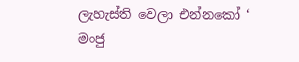ලැහැස්ති වෙලා එන්නකෝ ‘ මංජු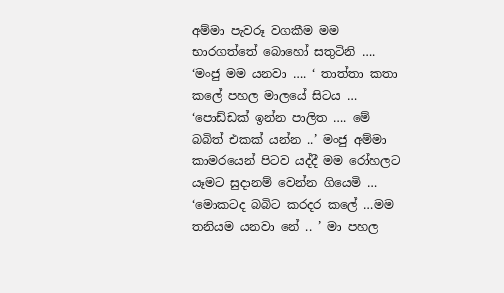අම්මා පැවරූ වගකීම මම භාරගත්තේ බොහෝ සතුටිනි …. ‘මංජු මම යනවා …. ‘ තාත්තා කතා කලේ පහල මාලයේ සිටය … ‘පොඩ්ඩක් ඉන්න පාලිත …. මේ බබිත් එකක් යන්න ..’ මංජු අම්මා කාමරයෙන් පිටව යද්දී මම රෝහලට යෑමට සුදානම් වෙන්න ගියෙමි … ‘මොකටද බබිට කරදර කලේ …මම තනියම යනවා නේ .. ’ මා පහල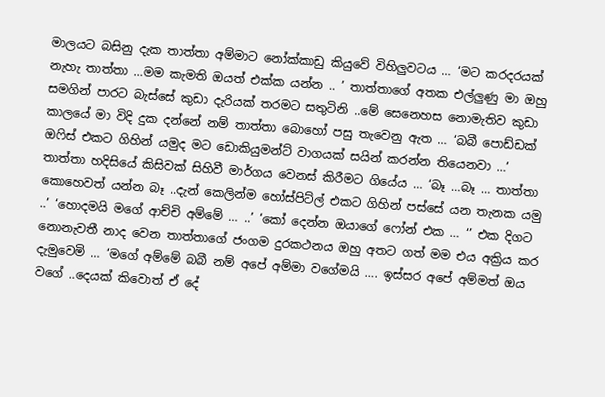මාලයට බසිනු දැක තාත්තා අම්මාට නෝක්කාඩු කියුවේ විහිලුවටය … ‘මට කරදරයක් නැහැ තාත්තා …මම කැමති ඔයත් එක්ක යන්න .. ’ තාත්තාගේ අතක එල්ලුණු මා ඔහු සමගින් පාරට බැස්සේ කුඩා දැරියක් තරමට සතුටිනි ..මේ සෙනෙහස නොමැතිව කුඩා කාලයේ මා විදි දුක දන්නේ නම් තාත්තා බොහෝ පසු තැවෙනු ඇත … ‘බබී පොඩ්ඩක් ඔෆිස් එකට ගිහින් යමුද මට ඩොකියුමන්ට් වාගයක් සයින් කරන්න තියෙනවා …’ තාත්තා හදිසියේ කිසිවක් සිහිවී මාර්ගය වෙනස් කිරීමට ගියේය … ‘බෑ …බෑ … තාත්තා කොහෙවත් යන්න බෑ ..දැන් කෙලින්ම හෝස්පිට්ල් එකට ගිහින් පස්සේ යන තැනක යමු ..’ ‘හොදමයි මගේ ආච්චි අම්මේ … ..’ ‘කෝ දෙන්න ඔයාගේ ෆෝන් එක … ‘’ එක දිගට නොනැවතී නාද වෙන තාත්තාගේ ජංගම දුරකථනය ඔහු අතට ගත් මම එය අක්‍රිය කර දැමුවෙමි … ‘මගේ අම්මේ බබී නම් අපේ අම්මා වගේමයි …. ඉස්සර අපේ අම්මත් ඔය වගේ ..දෙයක් කිවොත් ඒ දේ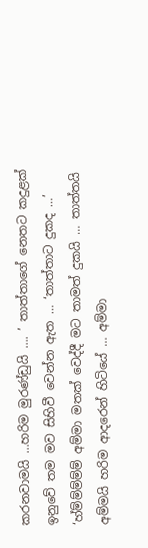කරනවාමයි …හරිම මුරණ්ඩුයි …. ’ තාත්තාගේ නෙතට කදුළක් ඉනුවේ තම මව සිහිවී වෙන්න ඇත … ‘තාත්තාට දුකද …’ ‘හ්ම්ම්ම්ම්ම් අම්මා මතක් වෙද්දී මට තාමත් දුකයි … තාත්තයි අම්මයි හරිම ආදරෙන් හිටියේ … අම්මා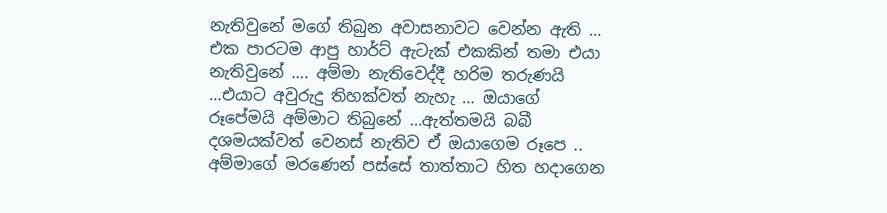නැතිවුනේ මගේ තිබුන අවාසනාවට වෙන්න ඇති … එක පාරටම ආපු හාර්ට් ඇටැක් එකකින් තමා එයා නැතිවුනේ …. අම්මා නැතිවෙද්දී හරිම තරුණයි …එයාට අවුරුදු තිහක්වත් නැහැ … ඔයාගේ රූපේමයි අම්මාට තිබුනේ …ඇත්තමයි බබී දශමයක්වත් වෙනස් නැතිව ඒ ඔයාගෙම රූපෙ .. අම්මාගේ මරණෙන් පස්සේ තාත්තාට හිත හදාගෙන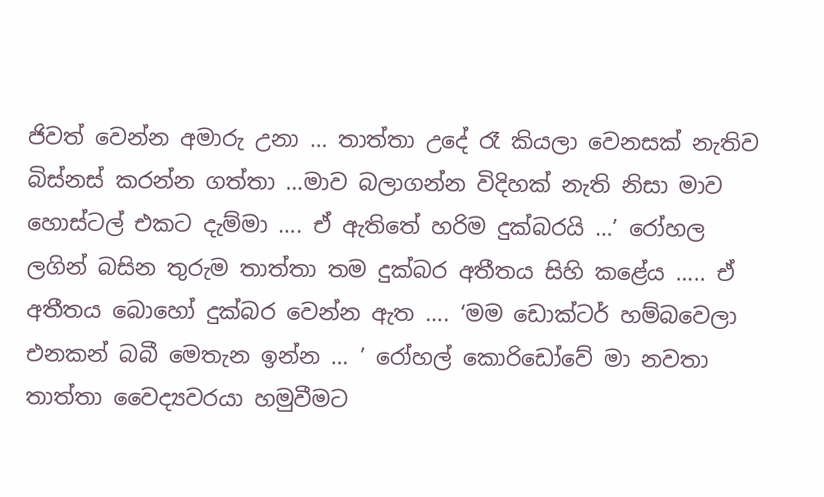ජිවත් වෙන්න අමාරු උනා … තාත්තා උදේ රෑ කියලා වෙනසක් නැතිව බිස්නස් කරන්න ගත්තා …මාව බලාගන්න විදිහක් නැති නිසා මාව හොස්ටල් එකට දැම්මා …. ඒ ඇතිතේ හරිම දුක්බරයි …’ රෝහල ලගින් බසින තුරුම තාත්තා තම දුක්බර අතීතය සිහි කළේය ….. ඒ අතීතය බොහෝ දුක්බර වෙන්න ඇත …. ‘මම ඩොක්ටර් හම්බවෙලා එනකන් බබී මෙතැන ඉන්න … ’ රෝහල් කොරිඩෝවේ මා නවතා තාත්තා වෛද්‍යවරයා හමුවීමට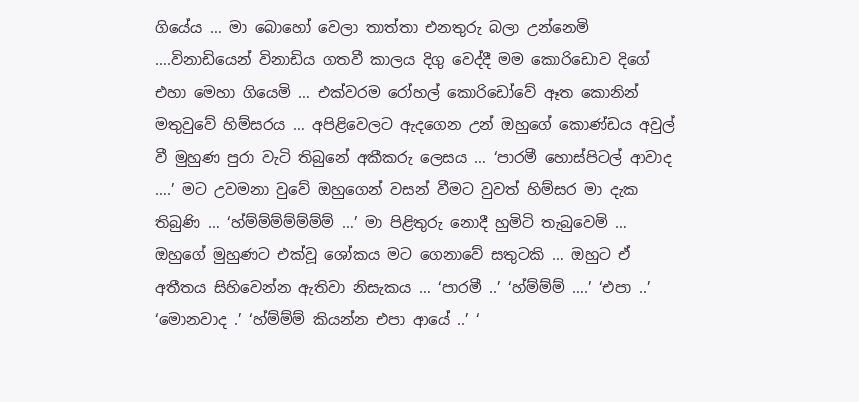ගියේය … මා බොහෝ වෙලා තාත්තා එනතුරු බලා උන්නෙමි ….විනාඩියෙන් විනාඩිය ගතවී කාලය දිගු වෙද්දී මම කොරිඩොව දිගේ එහා මෙහා ගියෙමි … එක්වරම රෝහල් කොරිඩෝවේ ඈත කොනින් මතුවුවේ හිම්සරය … අපිළිවෙලට ඇදගෙන උන් ඔහුගේ කොණ්ඩය අවුල් වී මුහුණ පුරා වැටි තිබුනේ අකීකරු ලෙසය … ‘පාරමී හොස්පිටල් ආවාද ….’ මට උවමනා වුවේ ඔහුගෙන් වසන් වීමට වුවත් හිම්සර මා දැක තිබුණි … ‘හ්ම්ම්ම්ම්ම්ම්ම් …’ මා පිළිතුරු නොදී හුමිටි තැබුවෙමි … ඔහුගේ මුහුණට එක්වූ ශෝකය මට ගෙනාවේ සතුටකි … ඔහුට ඒ අතීතය සිහිවෙන්න ඇතිවා නිසැකය … ‘පාරමී ..’ ‘හ්ම්ම්ම් ….’ ‘එපා ..’ ‘මොනවාද .’ ‘හ්ම්ම්ම් කියන්න එපා ආයේ ..’ ‘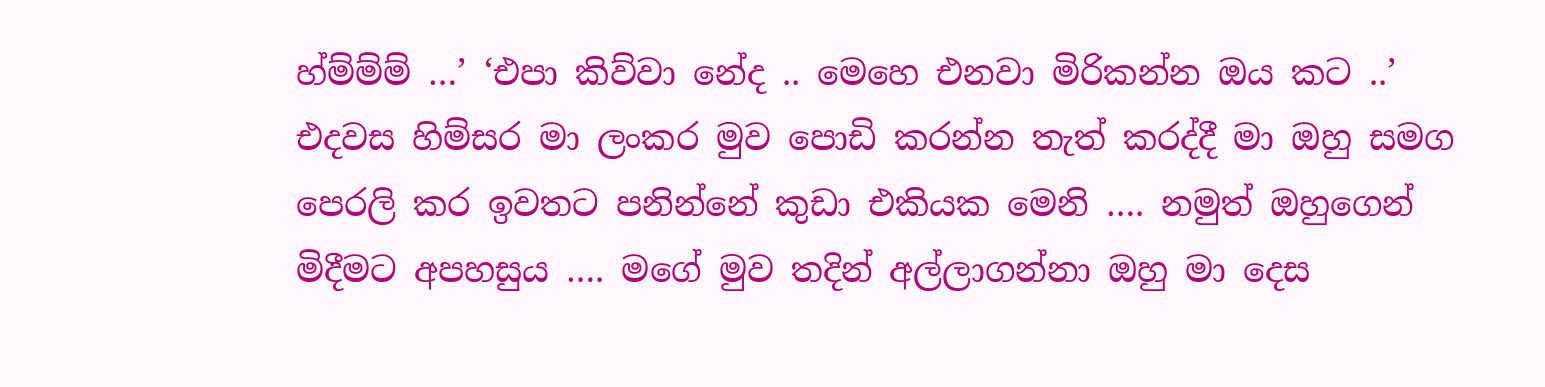හ්ම්ම්ම් …’ ‘එපා කිව්වා නේද .. මෙහෙ එනවා මිරිකන්න ඔය කට ..’ එදවස හිම්සර මා ලංකර මුව පොඩි කරන්න තැත් කරද්දී මා ඔහු සමග පෙරලි කර ඉවතට පනින්නේ කුඩා එකියක මෙනි …. නමුත් ඔහුගෙන් මිදීමට අපහසුය …. මගේ මුව තදින් අල්ලාගන්නා ඔහු මා දෙස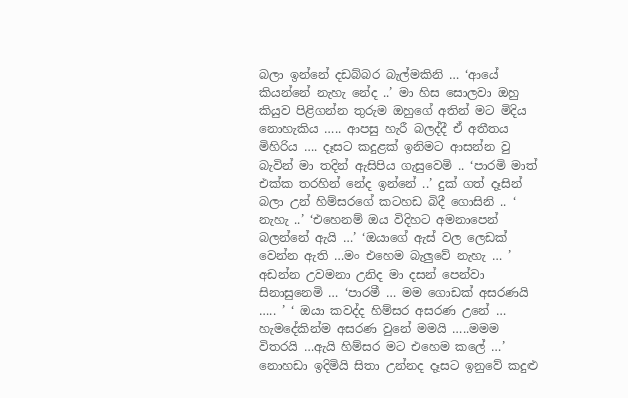බලා ඉන්නේ දඩබ්බර බැල්මකිනි … ‘ආයේ කියන්නේ නැහැ නේද ..’ මා හිස සොලවා ඔහු කියුව පිළිගන්න තුරුම ඔහුගේ අතින් මට මිදිය නොහැකිය ….. ආපසු හැරී බලද්දී ඒ අතීතය මිහිරිය …. දෑසට කදුළක් ඉනිමට ආසන්න වු බැවින් මා තදින් ඇසිපිය ගැසුවෙමි .. ‘පාරමි මාත් එක්ක තරහින් නේද ඉන්නේ ..’ දුක් ගත් දෑසින් බලා උන් හිම්සරගේ කටහඩ බිදී ගොසිනි .. ‘ නැහැ ..’ ‘එහෙනම් ඔය විදිහට අමනාපෙන් බලන්නේ ඇයි …’ ‘ඔයාගේ ඇස් වල ලෙඩක් වෙන්න ඇති …මං එහෙම බැලුවේ නැහැ … ’ අඩන්න උවමනා උනිද මා දසන් පෙන්වා සිනාසුනෙමි … ‘පාරමී … මම ගොඩක් අසරණයි ….. ’ ‘ ඔයා කවද්ද හිම්සර අසරණ උනේ … හැමදේකින්ම අසරණ වුනේ මමයි …..මමම විතරයි …ඇයි හිම්සර මට එහෙම කලේ …’ නොහඩා ඉදිමියි සිතා උන්නද දෑසට ඉනුවේ කදුළු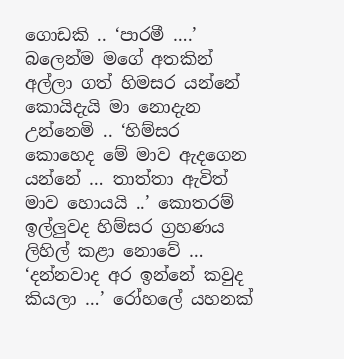ගොඩකි .. ‘පාරමී ….’ බලෙන්ම මගේ අතකින් අල්ලා ගත් හිමසර යන්නේ කොයිදැයි මා නොදැන උන්නෙමි .. ‘හිම්සර කොහෙද මේ මාව ඇදගෙන යන්නේ … තාත්තා ඇවිත් මාව හොයයි ..’ කොතරම් ඉල්ලුවද හිම්සර ග්‍රහණය ලිහිල් කළා නොවේ … ‘දන්නවාද අර ඉන්නේ කවුද කියලා …’ රෝහලේ යහනක්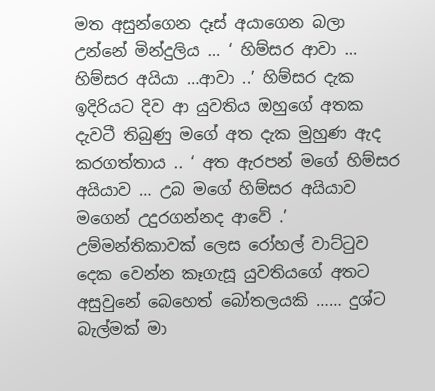මත අසුන්ගෙන දෑස් අයාගෙන බලා උන්නේ මින්දුලිය … ‘ හිම්සර ආවා … හිම්සර අයියා …ආවා ..’ හිම්සර දැක ඉදිරියට දිව ආ යුවතිය ඔහුගේ අතක දැවටී තිබුණු මගේ අත දැක මුහුණ ඇද කරගත්තාය .. ‘ අත ඇරපන් මගේ හිම්සර අයියාව … උබ මගේ හිම්සර අයියාව මගෙන් උදුරගන්නද ආවේ .’ උම්මන්තිකාවක් ලෙස රෝහල් වාට්ටුව දෙක වෙන්න කෑගැසූ යුවතියගේ අතට අසුවුනේ බෙහෙත් බෝතලයකි …… දුශ්ට බැල්මක් මා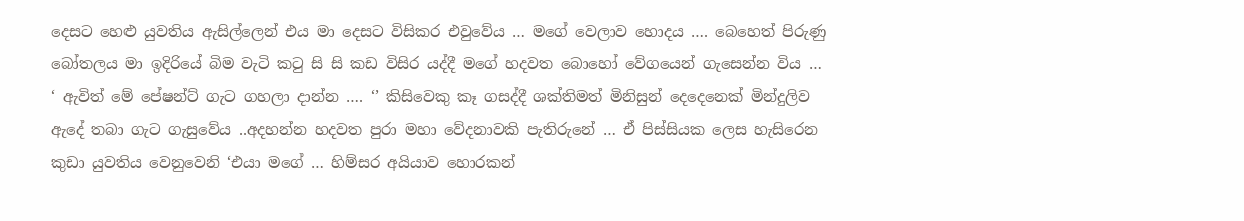දෙසට හෙළු යුවතිය ඇසිල්ලෙන් එය මා දෙසට විසිකර එවුවේය … මගේ වෙලාව හොදය …. බෙහෙත් පිරුණු බෝතලය මා ඉදිරියේ බිම වැටි කටු සි සි කඩ විසිර යද්දී මගේ හදවත බොහෝ වේගයෙන් ගැසෙන්න විය … ‘ ඇවිත් මේ පේෂන්ට් ගැට ගහලා දාන්න …. ‘’ කිසිවෙකු කෑ ගසද්දී ශක්තිමත් මිනිසුන් දෙදෙනෙක් මින්දුලිව ඇදේ තබා ගැට ගැසුවේය ..අදහන්න හදවත පුරා මහා වේදනාවකි පැතිරුනේ … ඒ පිස්සියක ලෙස හැසිරෙන කුඩා යුවතිය වෙනුවෙනි ‘එයා මගේ … හිම්සර අයියාව හොරකන්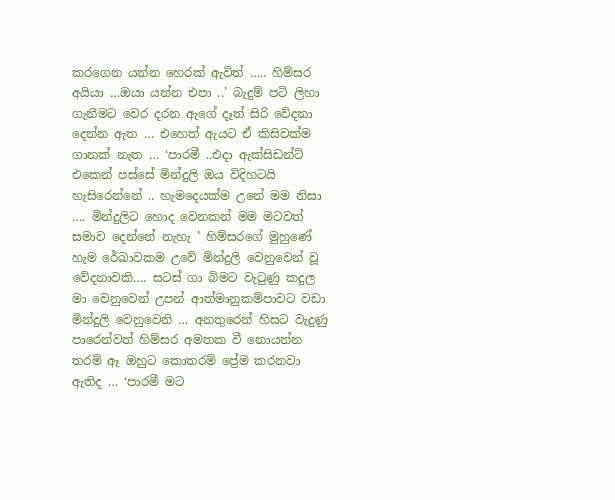කරගෙන යන්න හෙරක් ඇවිත් ….. හිම්සර අයියා …ඔයා යන්න එපා ..’ බැදුම් පටි ලිහා ගැනීමට වෙර දරන ඇගේ දෑත් සිරි වේදනා දෙන්න ඇත … එහෙත් ඇයට ඒ කිසිවක්ම ගානක් නැත … ‘පාරමී ..එදා ඇක්සිඩන්ට් එකෙන් පස්සේ මින්දුලි ඔය විදිහටයි හැසිරෙන්නේ .. හැමදෙයක්ම උනේ මම නිසා …. මින්දුලිට හොද වෙනකන් මම මටවත් සමාව දෙන්නේ නැහැ ’ හිම්සරගේ මුහුණේ හැම රේඛාවකම උවේ මින්දුලි වෙනුවෙන් වූ වේදනාවකි…. සටස් ගා බිමට වැටුණු කදුල මා වෙනුවෙන් උපන් ආත්මානුකම්පාවට වඩා මින්දුලි වෙනුවෙනි … අනතුරෙන් හිසට වැදුණු පාරෙන්වත් හිම්සර අමතක වී නොයන්න තරම් ඈ ඔහුට කොතරම් ප්‍රේම කරනවා ඇතිද … ‘පාරමී මට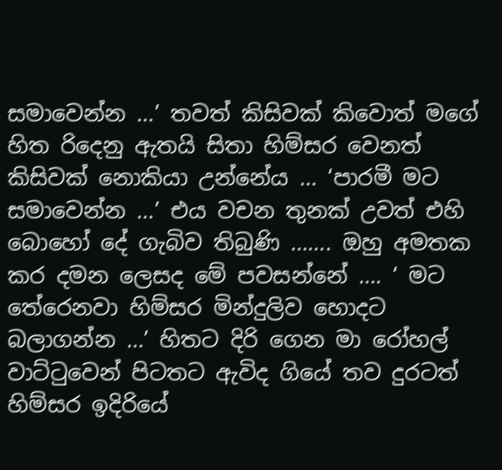සමාවෙන්න …’ තවත් කිසිවක් කිවොත් මගේ හිත රිදෙනු ඇතයි සිතා හිම්සර වෙනත් කිසිවක් නොකියා උන්නේය … ‘පාරමී මට සමාවෙන්න …’ එය වචන තුනක් උවත් එහි බොහෝ දේ ගැබිව තිබුණි ……. ඔහු අමතක කර දමන ලෙසද මේ පවසන්නේ …. ‘ මට තේරෙනවා හිම්සර මින්දුලිව හොදට බලාගන්න …’ හිතට දිරි ගෙන මා රෝහල් වාට්ටුවෙන් පිටතට ඇවිද ගියේ තව දුරටත් හිම්සර ඉදිරියේ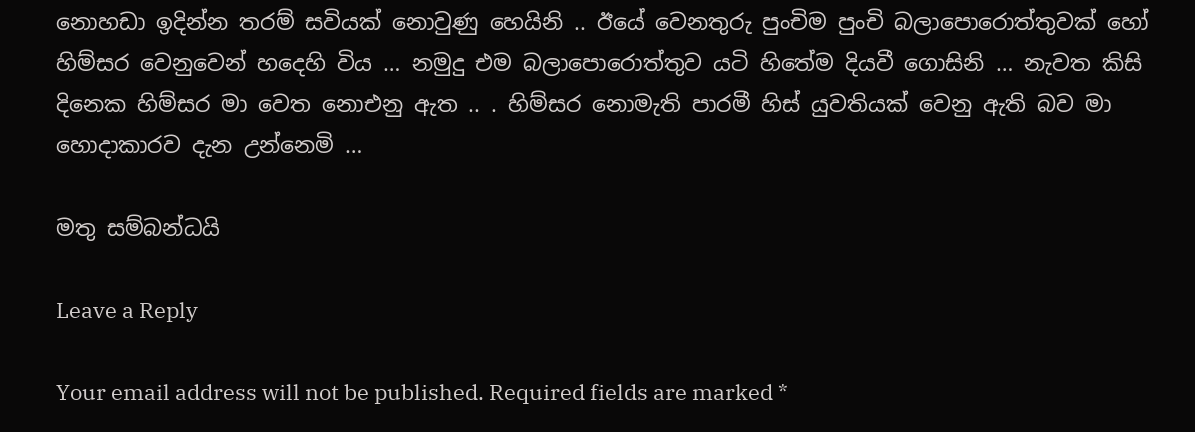නොහඩා ඉදින්න තරම් සවියක් නොවුණු හෙයිනි .. ඊයේ වෙනතුරු පුංචිම පුංචි බලාපොරොත්තුවක් හෝ හිම්සර වෙනුවෙන් හදෙහි විය … නමුදු එම බලාපොරොත්තුව යටි හිතේම දියවී ගොසිනි … නැවත කිසි දිනෙක හිම්සර මා වෙත නොඑනු ඇත .. . හිම්සර නොමැති පාරමී හිස් යුවතියක් වෙනු ඇති බව මා හොදාකාරව දැන උන්නෙමි …

මතු සම්බන්ධයි

Leave a Reply

Your email address will not be published. Required fields are marked *